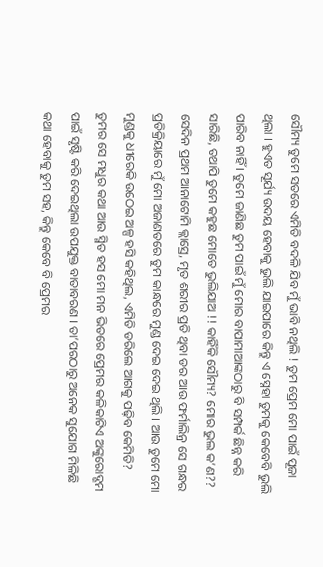ସୌମ୍ୟ ତୁମେ ସତରେ ଏମିତି ବଦଳି ଯିବ ମୁଁ ଭାବି ନଥିଲି ! ତୁମ ପ୍ରେମ ମୋ ପାଇଁ ପୂଜା ଥିଲା । ହୁଏତ ସୂର୍ଯ୍ୟ ଉଦୟ ହେବାକୁ ଭୁଲି ଯାଇପାରେ କିନ୍ତୁ ଏ ସ୍ନେହା ତୁମକୁ କେବେବି ଭୁଲି ପାରିବ ନାହିଁ । ତୁମେ ଜାଣିଛ ତୁମ ପାଇଁ ମୁଁ ମୋର ବାପାମାଆଙ୍କଠାରୁ ବି ସମ୍ପର୍କ ଛିନ୍ନ କରି ସାରିଛି, ତଥାପି ତୁମେ କହୁଛ ମୋତେ ଭୁଲିଯାଅ !! କାହିଁକି ସୌମ୍ୟ? ମୋର ଭୁଲ କ’ଣ?? ସେଦିନ ପ୍ରଥମ ଆନାଟୋମି କ୍ଲାସ୍ରେ, ମୃତ ଶରୀର ପ୍ରତି ଥିବା ଡର ଆଉ ଫର୍ମାଲିନ୍ର ସେ ଗନ୍ଧର ପ୍ରତିକ୍ରିୟାରେ ମୁଁ ମୋ ଅଜାଣତରେ ତୁମ କାନ୍ଧରେ ମୁଣ୍ଡ ଦେଇ ଦେଇ ଥିଲି । ଆଉ ତୁମେ ମୋ ମୁଣ୍ଡକୁ ଧୀରେକି ଉଠେଇ ଅଳ୍ପ ହସି କହିଥିଲ, ଏମିତି ଡରିଲେ ଆଗକୁ ପଢ଼ିବ କେମିତି? ତୁମର ସେ ମଧୁର କଥା ଆଉ ସ୍ମିତ ହସ ମୋ ମନ ଭିତରେ ପ୍ରେମର କଳିକାଟିଏ ଅଙ୍କୁରୋଦ୍ଗମ ପାଇଁ ସୃଷ୍ଟି କରି ଦେଇଥିଲା ଉପଯୁକ୍ତ ବାତାବରଣ । ତା’ପରଠାରୁ ଅନେକ ସୁଯୋଗ ମିଳିଛି କଥା ହେବାକୁ ତୁମ ସହ, କିନ୍ତୁ କେବେ ବି ପ୍ରେମର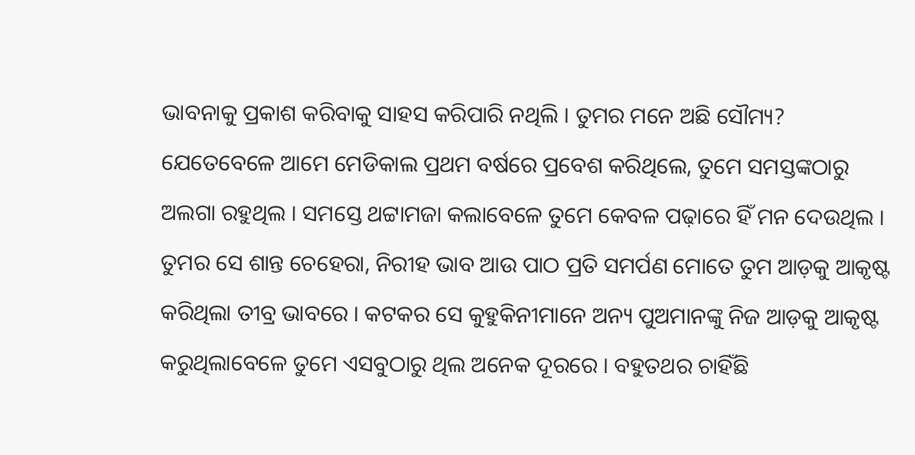ଭାବନାକୁ ପ୍ରକାଶ କରିବାକୁ ସାହସ କରିପାରି ନଥିଲି । ତୁମର ମନେ ଅଛି ସୌମ୍ୟ? ଯେତେବେଳେ ଆମେ ମେଡିକାଲ ପ୍ରଥମ ବର୍ଷରେ ପ୍ରବେଶ କରିଥିଲେ, ତୁମେ ସମସ୍ତଙ୍କଠାରୁ ଅଲଗା ରହୁଥିଲ । ସମସ୍ତେ ଥଟ୍ଟାମଜା କଲାବେଳେ ତୁମେ କେବଳ ପଢ଼ାରେ ହିଁ ମନ ଦେଉଥିଲ । ତୁମର ସେ ଶାନ୍ତ ଚେହେରା, ନିରୀହ ଭାବ ଆଉ ପାଠ ପ୍ରତି ସମର୍ପଣ ମୋତେ ତୁମ ଆଡ଼କୁ ଆକୃଷ୍ଟ କରିଥିଲା ତୀବ୍ର ଭାବରେ । କଟକର ସେ କୁହୁକିନୀମାନେ ଅନ୍ୟ ପୁଅମାନଙ୍କୁ ନିଜ ଆଡ଼କୁ ଆକୃଷ୍ଟ କରୁଥିଲାବେଳେ ତୁମେ ଏସବୁଠାରୁ ଥିଲ ଅନେକ ଦୂରରେ । ବହୁତଥର ଚାହିଁଛି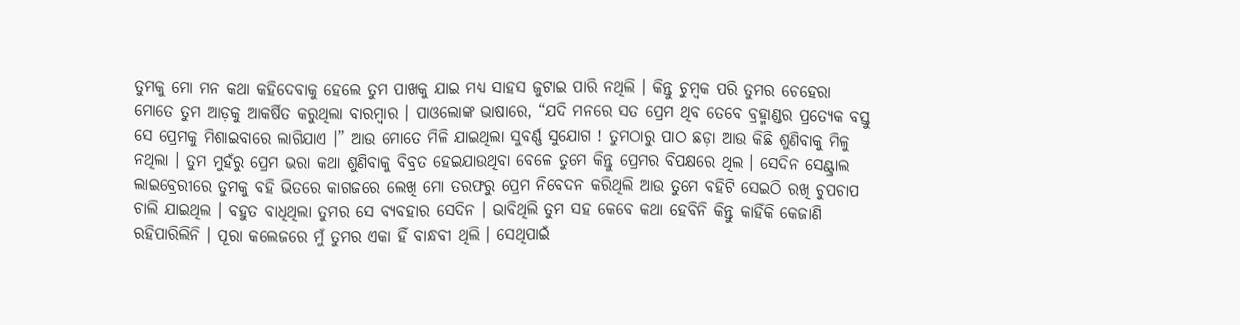ତୁମକୁ ମୋ ମନ କଥା କହିଦେବାକୁ ହେଲେ ତୁମ ପାଖକୁ ଯାଇ ମଧ୍ୟ ସାହସ ଜୁଟାଇ ପାରି ନଥିଲି । କିନ୍ତୁ ଚୁମ୍ବକ ପରି ତୁମର ଚେହେରା ମୋତେ ତୁମ ଆଡ଼କୁ ଆକର୍ଷିତ କରୁଥିଲା ବାରମ୍ବାର । ପାଓଲୋଙ୍କ ଭାଷାରେ, “ଯଦି ମନରେ ସତ ପ୍ରେମ ଥିବ ତେବେ ବ୍ରହ୍ମାଣ୍ଡର ପ୍ରତ୍ୟେକ ବସ୍ତୁ ସେ ପ୍ରେମକୁ ମିଶାଇବାରେ ଲାଗିଯାଏ ।” ଆଉ ମୋତେ ମିଳି ଯାଇଥିଲା ସୁବର୍ଣ୍ଣ ସୁଯୋଗ ! ତୁମଠାରୁ ପାଠ ଛଡ଼ା ଆଉ କିଛି ଶୁଣିବାକୁ ମିଳୁ ନଥିଲା । ତୁମ ମୁହଁରୁ ପ୍ରେମ ଭରା କଥା ଶୁଣିବାକୁ ବିବ୍ରତ ହେଇଯାଉଥିବା ବେଳେ ତୁମେ କିନ୍ତୁ ପ୍ରେମର ବିପକ୍ଷରେ ଥିଲ । ସେଦିନ ସେଣ୍ଟ୍ରାଲ ଲାଇବ୍ରେରୀରେ ତୁମକୁ ବହି ଭିତରେ କାଗଜରେ ଲେଖି ମୋ ତରଫରୁ ପ୍ରେମ ନିବେଦନ କରିଥିଲି ଆଉ ତୁମେ ବହିଟି ସେଇଠି ରଖି ଚୁପଚାପ ଚାଲି ଯାଇଥିଲ । ବହୁତ ବାଧିଥିଲା ତୁମର ସେ ବ୍ୟବହାର ସେଦିନ । ଭାବିଥିଲି ତୁମ ସହ କେବେ କଥା ହେବିନି କିନ୍ତୁ କାହିଁକି କେଜାଣି ରହିପାରିଲିନି । ପୂରା କଲେଜରେ ମୁଁ ତୁମର ଏକା ହିଁ ବାନ୍ଧବୀ ଥିଲି । ସେଥିପାଇଁ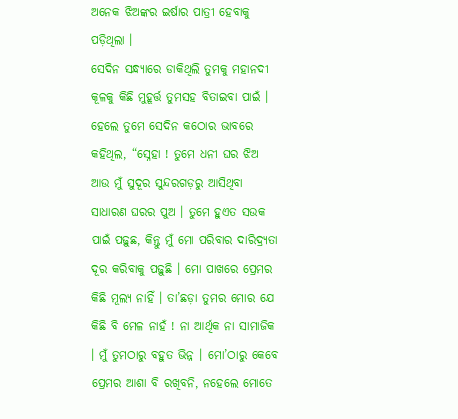ଅନେକ ଝିଅଙ୍କର ଇର୍ଷାର ପାତ୍ରୀ ହେବାକୁ ପଡ଼ିଥିଲା ।
ସେଦିନ ସନ୍ଧ୍ୟାରେ ଡାକିଥିଲି ତୁମକୁ ମହାନଦୀ କୂଳକୁ କିଛି ମୁହୂର୍ତ୍ତ ତୁମସହ ବିତାଇବା ପାଇଁ । ହେଲେ ତୁମେ ସେଦିନ କଠୋର ଭାବରେ କହିଥିଲ, “ସ୍ନେହା ! ତୁମେ ଧନୀ ଘର ଝିଅ ଆଉ ମୁଁ ସୁଦୂର ସୁନ୍ଦରଗଡ଼ରୁ ଆସିଥିବା ସାଧାରଣ ଘରର ପୁଅ । ତୁମେ ହୁଏତ ସଉକ ପାଇଁ ପଢ଼ୁଛ, କିନ୍ତୁ ମୁଁ ମୋ ପରିବାର ଦାରିଦ୍ର୍ୟତା ଦୂର କରିବାକୁ ପଢ଼ୁଛି । ମୋ ପାଖରେ ପ୍ରେମର କିଛି ମୂଲ୍ୟ ନାହିଁ । ତା’ଛଡ଼ା ତୁମର ମୋର ଯେ କିଛି ବି ମେଳ ନାହଁ ! ନା ଆର୍ଥିକ ନା ସାମାଜିକ । ମୁଁ ତୁମଠାରୁ ବହୁତ ଭିନ୍ନ । ମୋ’ଠାରୁ କେବେ ପ୍ରେମର ଆଶା ବି ରଖିବନି, ନହେଲେ ମୋତେ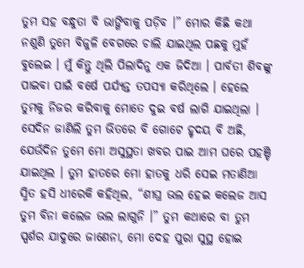ତୁମ ସହ ବନ୍ଧୁତା ବି ଭାଙ୍ଗିବାକୁ ପଡ଼ିବ ।” ମୋର କିଛି କଥା ନଶୁଣି ତୁମେ ବିଜୁଳି ବେଗରେ ଚାଲି ଯାଇଥିଲ ପଛକୁ ମୁହଁ ବୁଲେଇ । ମୁଁ କିନ୍ତୁ ଥିଲି ପିଲାଦିନୁ ଏକ ଜିଦିଆ । ପାର୍ବତୀ ଶିବଙ୍କୁ ପାଇବା ପାଇଁ ବର୍ଷେ ପର୍ଯ୍ୟନ୍ତ ତପସ୍ୟା କରିଥିଲେ । ହେଲେ ତୁମକୁ ନିଜର କରିବାକୁ ମୋତେ ଦୁଇ ବର୍ଷ ଲାଗି ଯାଇଥିଲା ।
ସେଦିନ ଜାଣିଲି ତୁମ ଭିତରେ ବି ଗୋଟେ ହୃଦୟ ବି ଅଛି, ଯେଉଁଦିନ ତୁମେ ମୋ ଅସୁସ୍ଥତା ଖବର ପାଇ ଆମ ଘରେ ପହଞ୍ଚି ଯାଇଥିଲ । ତୁମ ହାତରେ ମୋ ହାତକୁ ଧରି ସେଇ ମତାଣିଆ ସ୍ମିତ ହସି ଧୀରେକି କହିଥିଲ, “ଶୀଘ୍ର ଭଲ ହେଇ କଲେଜ ଆସ ତୁମ ବିନା କଲେଜ ଭଲ ଲାଗୁନି ।” ତୁମ କଥାରେ ବା ତୁମ ସ୍ପର୍ଶର ଯାଦୁରେ ଜାଣେନା, ମୋ ଦେହ ପୁରା ସୁସ୍ଥ ହୋଇ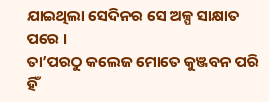ଯାଇଥିଲା ସେଦିନର ସେ ଅଳ୍ପ ସାକ୍ଷାତ ପରେ ।
ତା’ପରଠୁ କଲେଜ ମୋତେ କୁଞ୍ଜବନ ପରି ହିଁ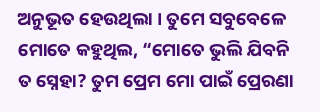ଅନୁଭୂତ ହେଉଥିଲା । ତୁମେ ସବୁବେଳେ ମୋତେ କହୁଥିଲ, “ମୋତେ ଭୁଲି ଯିବନି ତ ସ୍ନେହା? ତୁମ ପ୍ରେମ ମୋ ପାଇଁ ପ୍ରେରଣା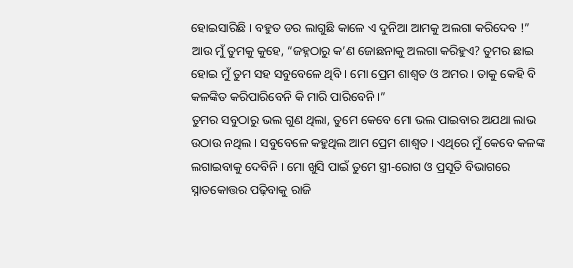ହୋଇସାରିଛି । ବହୁତ ଡର ଲାଗୁଛି କାଳେ ଏ ଦୁନିଆ ଆମକୁ ଅଲଗା କରିଦେବ !” ଆଉ ମୁଁ ତୁମକୁ କୁହେ, “ଜହ୍ନଠାରୁ କ’ଣ ଜୋଛନାକୁ ଅଲଗା କରିହୁଏ? ତୁମର ଛାଇ ହୋଇ ମୁଁ ତୁମ ସହ ସବୁବେଳେ ଥିବି । ମୋ ପ୍ରେମ ଶାଶ୍ୱତ ଓ ଅମର । ତାକୁ କେହି ବି କଳଙ୍କିତ କରିପାରିବେନି କି ମାରି ପାରିବେନି ।”
ତୁମର ସବୁଠାରୁ ଭଲ ଗୁଣ ଥିଲା, ତୁମେ କେବେ ମୋ ଭଲ ପାଇବାର ଅଯଥା ଲାଭ ଉଠାଉ ନଥିଲ । ସବୁବେଳେ କହୁଥିଲ ଆମ ପ୍ରେମ ଶାଶ୍ୱତ । ଏଥିରେ ମୁଁ କେବେ କଳଙ୍କ ଲଗାଇବାକୁ ଦେବିନି । ମୋ ଖୁସି ପାଇଁ ତୁମେ ସ୍ତ୍ରୀ-ରୋଗ ଓ ପ୍ରସୂତି ବିଭାଗରେ ସ୍ନାତକୋତ୍ତର ପଢ଼ିବାକୁ ରାଜି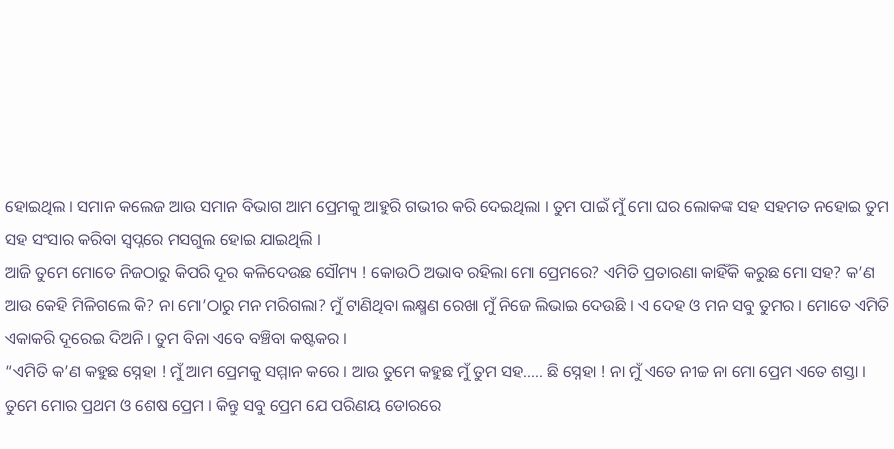ହୋଇଥିଲ । ସମାନ କଲେଜ ଆଉ ସମାନ ବିଭାଗ ଆମ ପ୍ରେମକୁ ଆହୁରି ଗଭୀର କରି ଦେଇଥିଲା । ତୁମ ପାଇଁ ମୁଁ ମୋ ଘର ଲୋକଙ୍କ ସହ ସହମତ ନହୋଇ ତୁମ ସହ ସଂସାର କରିବା ସ୍ୱପ୍ନରେ ମସଗୁଲ ହୋଇ ଯାଇଥିଲି ।
ଆଜି ତୁମେ ମୋତେ ନିଜଠାରୁ କିପରି ଦୂର କଳିଦେଉଛ ସୌମ୍ୟ ! କୋଉଠି ଅଭାବ ରହିଲା ମୋ ପ୍ରେମରେ? ଏମିତି ପ୍ରତାରଣା କାହିଁକି କରୁଛ ମୋ ସହ? କ’ଣ ଆଉ କେହି ମିଳିଗଲେ କି? ନା ମୋ’ଠାରୁ ମନ ମରିଗଲା? ମୁଁ ଟାଣିଥିବା ଲକ୍ଷ୍ମଣ ରେଖା ମୁଁ ନିଜେ ଲିଭାଇ ଦେଉଛି । ଏ ଦେହ ଓ ମନ ସବୁ ତୁମର । ମୋତେ ଏମିତି ଏକାକରି ଦୂରେଇ ଦିଅନି । ତୁମ ବିନା ଏବେ ବଞ୍ଚିବା କଷ୍ଟକର ।
“ଏମିତି କ’ଣ କହୁଛ ସ୍ନେହା ! ମୁଁ ଆମ ପ୍ରେମକୁ ସମ୍ମାନ କରେ । ଆଉ ତୁମେ କହୁଛ ମୁଁ ତୁମ ସହ….. ଛି ସ୍ନେହା ! ନା ମୁଁ ଏତେ ନୀଚ୍ଚ ନା ମୋ ପ୍ରେମ ଏତେ ଶସ୍ତା । ତୁମେ ମୋର ପ୍ରଥମ ଓ ଶେଷ ପ୍ରେମ । କିନ୍ତୁ ସବୁ ପ୍ରେମ ଯେ ପରିଣୟ ଡୋରରେ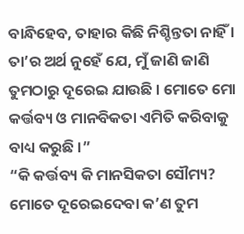ବାନ୍ଧିହେବ, ତାହାର କିଛି ନିଶ୍ଚିନ୍ତତା ନାହିଁ । ତା’ର ଅର୍ଥ ନୁହେଁ ଯେ, ମୁଁ ଜାଣି ଜାଣି ତୁମଠାରୁ ଦୂରେଇ ଯାଉଛି । ମୋତେ ମୋ କର୍ତ୍ତବ୍ୟ ଓ ମାନବିକତା ଏମିତି କରିବାକୁ ବାଧ୍ୟ କରୁଛି ।”
“କି କର୍ତ୍ତବ୍ୟ କି ମାନସିକତା ସୌମ୍ୟ? ମୋତେ ଦୂରେଇଦେବା କ’ଣ ତୁମ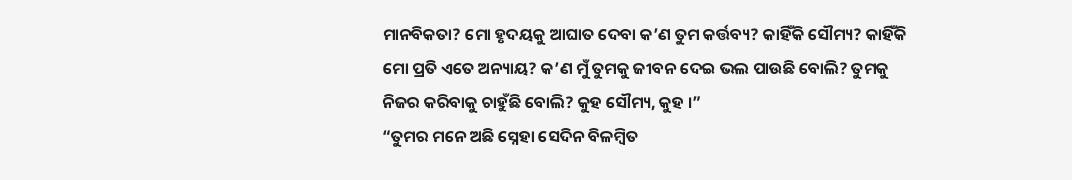ମାନବିକତା? ମୋ ହୃଦୟକୁ ଆଘାତ ଦେବା କ’ଣ ତୁମ କର୍ତ୍ତବ୍ୟ? କାହିଁକି ସୌମ୍ୟ? କାହିଁକି ମୋ ପ୍ରତି ଏତେ ଅନ୍ୟାୟ? କ’ଣ ମୁଁ ତୁମକୁ ଜୀବନ ଦେଇ ଭଲ ପାଉଛି ବୋଲି? ତୁମକୁ ନିଜର କରିବାକୁ ଚାହୁଁଛି ବୋଲି? କୁହ ସୌମ୍ୟ, କୁହ ।”
“ତୁମର ମନେ ଅଛି ସ୍ନେହା ସେଦିନ ବିଳମ୍ବିତ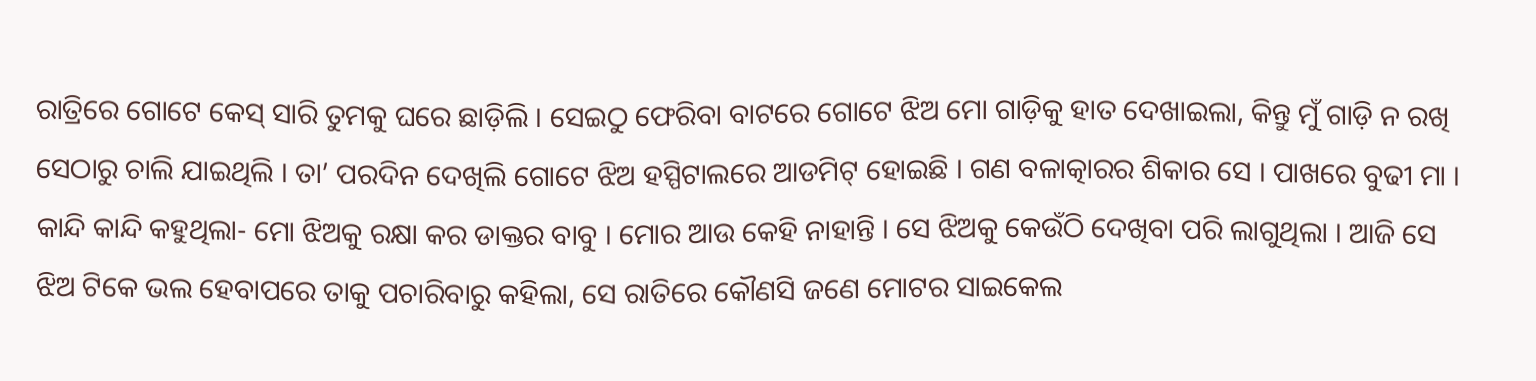ରାତ୍ରିରେ ଗୋଟେ କେସ୍ ସାରି ତୁମକୁ ଘରେ ଛାଡ଼ିଲି । ସେଇଠୁ ଫେରିବା ବାଟରେ ଗୋଟେ ଝିଅ ମୋ ଗାଡ଼ିକୁ ହାତ ଦେଖାଇଲା, କିନ୍ତୁ ମୁଁ ଗାଡ଼ି ନ ରଖି ସେଠାରୁ ଚାଲି ଯାଇଥିଲି । ତା’ ପରଦିନ ଦେଖିଲି ଗୋଟେ ଝିଅ ହସ୍ପିଟାଲରେ ଆଡମିଟ୍ ହୋଇଛି । ଗଣ ବଳାତ୍କାରର ଶିକାର ସେ । ପାଖରେ ବୁଢୀ ମା । କାନ୍ଦି କାନ୍ଦି କହୁଥିଲା- ମୋ ଝିଅକୁ ରକ୍ଷା କର ଡାକ୍ତର ବାବୁ । ମୋର ଆଉ କେହି ନାହାନ୍ତି । ସେ ଝିଅକୁ କେଉଁଠି ଦେଖିବା ପରି ଲାଗୁଥିଲା । ଆଜି ସେ ଝିଅ ଟିକେ ଭଲ ହେବାପରେ ତାକୁ ପଚାରିବାରୁ କହିଲା, ସେ ରାତିରେ କୌଣସି ଜଣେ ମୋଟର ସାଇକେଲ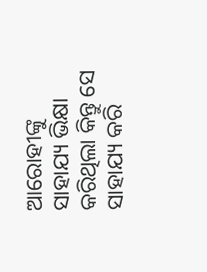ଆରୋହୀଙ୍କୁ ସାହାଯ୍ୟ ଭିକ୍ଷା କରିଥିଲା କିନ୍ତୁ ସେ ସାହାଯ୍ୟ କରି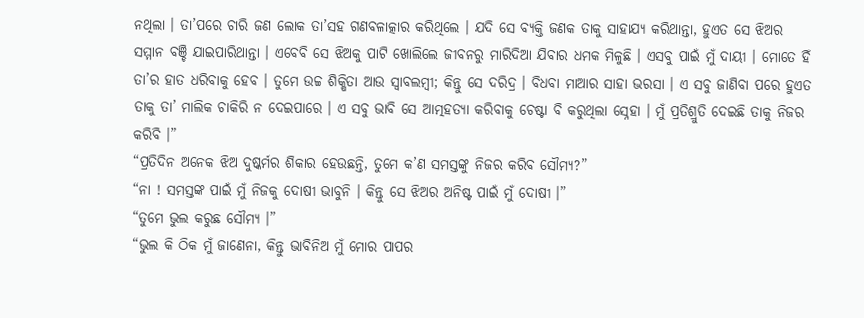ନଥିଲା । ତା’ପରେ ଚାରି ଜଣ ଲୋକ ତା’ସହ ଗଣବଳାତ୍କାର କରିଥିଲେ । ଯଦି ସେ ବ୍ୟକ୍ତି ଜଣକ ତାକୁ ସାହାଯ୍ୟ କରିଥାନ୍ତା, ହୁଏତ ସେ ଝିଅର ସମ୍ମାନ ବଞ୍ଚି ଯାଇପାରିଥାନ୍ତା । ଏବେବି ସେ ଝିଅକୁ ପାଟି ଖୋଲିଲେ ଜୀବନରୁ ମାରିଦିଆ ଯିବାର ଧମକ ମିଳୁଛି । ଏସବୁ ପାଇଁ ମୁଁ ଦାୟୀ । ମୋତେ ହିଁ ତା’ର ହାତ ଧରିବାକୁ ହେବ । ତୁମେ ଉଚ୍ଚ ଶିକ୍ଷିତା ଆଉ ସ୍ୱାବଲମ୍ବୀ; କିନ୍ତୁ ସେ ଦରିଦ୍ର । ବିଧବା ମାଆର ସାହା ଭରସା । ଏ ସବୁ ଜାଣିବା ପରେ ହୁଏତ ତାକୁ ତା’ ମାଲିକ ଚାକିରି ନ ଦେଇପାରେ । ଏ ସବୁ ଭାବି ସେ ଆତ୍ମହତ୍ୟା କରିବାକୁ ଚେଷ୍ଟା ବି କରୁଥିଲା ସ୍ନେହା । ମୁଁ ପ୍ରତିଶ୍ରୁତି ଦେଇଛି ତାକୁ ନିଜର କରିବି ।”
“ପ୍ରତିଦିନ ଅନେକ ଝିଅ ଦୁଷ୍କର୍ମର ଶିକାର ହେଉଛନ୍ତି, ତୁମେ କ’ଣ ସମସ୍ତଙ୍କୁ ନିଜର କରିବ ସୌମ୍ୟ?”
“ନା ! ସମସ୍ତଙ୍କ ପାଇଁ ମୁଁ ନିଜକୁ ଦୋଷୀ ଭାବୁନି । କିନ୍ତୁ ସେ ଝିଅର ଅନିଷ୍ଟ ପାଇଁ ମୁଁ ଦୋଷୀ ।”
“ତୁମେ ଭୁଲ କରୁଛ ସୌମ୍ୟ ।”
“ଭୁଲ କି ଠିକ ମୁଁ ଜାଣେନା, କିନ୍ତୁ ଭାବିନିଅ ମୁଁ ମୋର ପାପର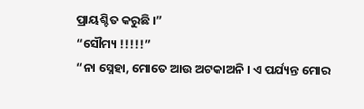ପ୍ରାୟଶ୍ଚିତ କରୁଛି ।”
“ସୌମ୍ୟ !!!!!”
“ନା ସ୍ନେହା, ମୋତେ ଆଉ ଅଟକାଅନି । ଏ ପର୍ଯ୍ୟନ୍ତ ମୋର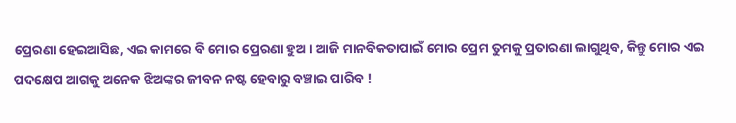ପ୍ରେରଣା ହେଇଆସିଛ, ଏଇ କାମରେ ବି ମୋର ପ୍ରେରଣା ହୁଅ । ଆଜି ମାନବିକତାପାଇଁ ମୋର ପ୍ରେମ ତୁମକୁ ପ୍ରତାରଣା ଲାଗୁଥିବ, କିନ୍ତୁ ମୋର ଏଇ ପଦକ୍ଷେପ ଆଗକୁ ଅନେକ ଝିଅଙ୍କର ଜୀବନ ନଷ୍ଟ ହେବାରୁ ବଞ୍ଚାଇ ପାରିବ !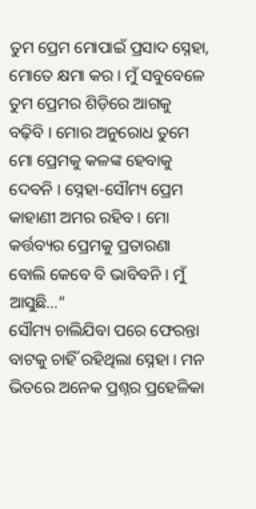ତୁମ ପ୍ରେମ ମୋପାଇଁ ପ୍ରସାଦ ସ୍ନେହା, ମୋତେ କ୍ଷମା କର । ମୁଁ ସବୁବେଳେ ତୁମ ପ୍ରେମର ଶିଡ଼ିରେ ଆଗକୁ ବଢ଼ିବି । ମୋର ଅନୁରୋଧ ତୁମେ ମୋ ପ୍ରେମକୁ କଳଙ୍କ ହେବାକୁ ଦେବନି । ସ୍ନେହା-ସୌମ୍ୟ ପ୍ରେମ କାହାଣୀ ଅମର ରହିବ । ମୋ କର୍ତ୍ତବ୍ୟର ପ୍ରେମକୁ ପ୍ରତାରଣା ବୋଲି କେବେ ବି ଭାବିବନି । ମୁଁ ଆସୁଛି…”
ସୌମ୍ୟ ଚାଲିଯିବା ପରେ ଫେରନ୍ତା ବାଟକୁ ଚାହିଁ ରହିଥିଲା ସ୍ନେହା । ମନ ଭିତରେ ଅନେକ ପ୍ରଶ୍ନର ପ୍ରହେଳିକା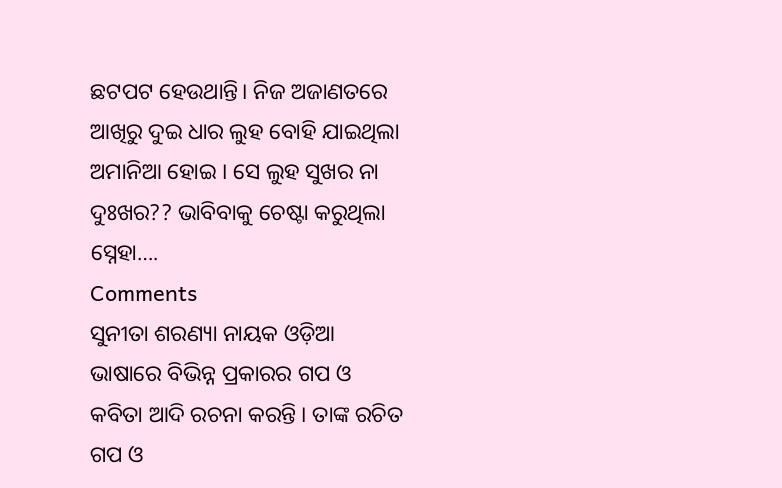ଛଟପଟ ହେଉଥାନ୍ତି। ନିଜ ଅଜାଣତରେ ଆଖିରୁ ଦୁଇ ଧାର ଲୁହ ବୋହି ଯାଇଥିଲା ଅମାନିଆ ହୋଇ । ସେ ଲୁହ ସୁଖର ନା ଦୁଃଖର?? ଭାବିବାକୁ ଚେଷ୍ଟା କରୁଥିଲା ସ୍ନେହା….
Comments
ସୁନୀତା ଶରଣ୍ୟା ନାୟକ ଓଡ଼ିଆ ଭାଷାରେ ବିଭିନ୍ନ ପ୍ରକାରର ଗପ ଓ କବିତା ଆଦି ରଚନା କରନ୍ତି । ତାଙ୍କ ରଚିତ ଗପ ଓ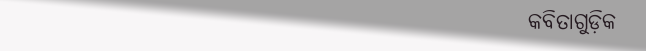କବିତାଗୁଡ଼ିକ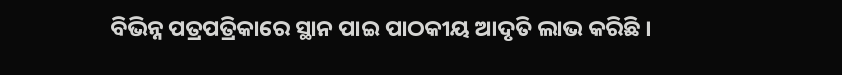ବିଭିନ୍ନ ପତ୍ରପତ୍ରିକାରେ ସ୍ଥାନ ପାଇ ପାଠକୀୟ ଆଦୃତି ଲାଭ କରିଛି ।